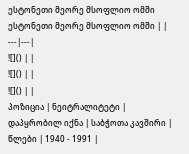ესტონეთი მეორე მსოფლიო ომში
ესტონეთი მეორე მსოფლიო ომში | |
---|---|
![]() | |
![]() | |
![]() | |
პოზიცია | ნეიტრალიტეტი |
დაპყრობილ იქნა | საბჭოთა კავშირი |
წლები | 1940 - 1991 |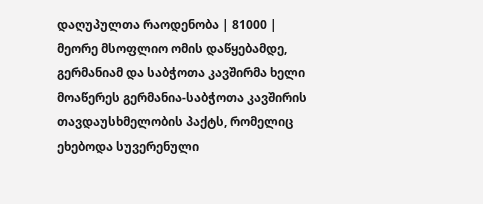დაღუპულთა რაოდენობა | 81000 |
მეორე მსოფლიო ომის დაწყებამდე, გერმანიამ და საბჭოთა კავშირმა ხელი მოაწერეს გერმანია-საბჭოთა კავშირის თავდაუსხმელობის პაქტს, რომელიც ეხებოდა სუვერენული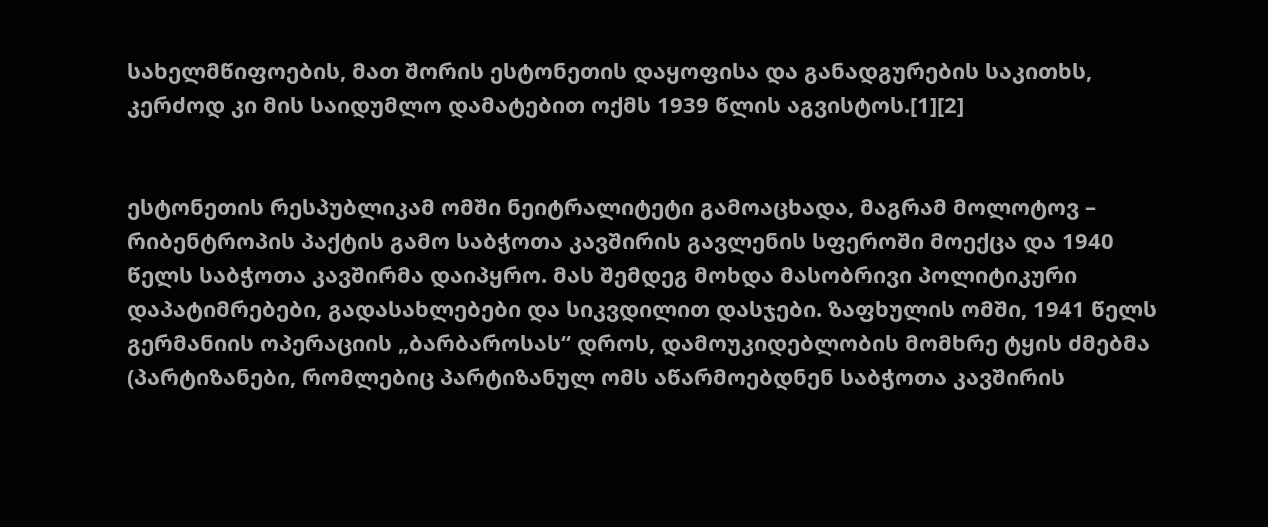სახელმწიფოების, მათ შორის ესტონეთის დაყოფისა და განადგურების საკითხს, კერძოდ კი მის საიდუმლო დამატებით ოქმს 1939 წლის აგვისტოს.[1][2]


ესტონეთის რესპუბლიკამ ომში ნეიტრალიტეტი გამოაცხადა, მაგრამ მოლოტოვ – რიბენტროპის პაქტის გამო საბჭოთა კავშირის გავლენის სფეროში მოექცა და 1940 წელს საბჭოთა კავშირმა დაიპყრო. მას შემდეგ მოხდა მასობრივი პოლიტიკური დაპატიმრებები, გადასახლებები და სიკვდილით დასჯები. ზაფხულის ომში, 1941 წელს გერმანიის ოპერაციის „ბარბაროსას“ დროს, დამოუკიდებლობის მომხრე ტყის ძმებმა (პარტიზანები, რომლებიც პარტიზანულ ომს აწარმოებდნენ საბჭოთა კავშირის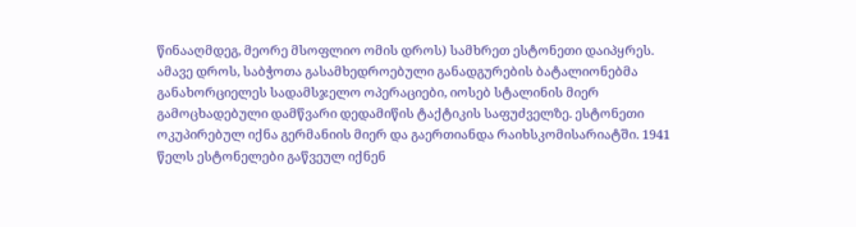წინააღმდეგ, მეორე მსოფლიო ომის დროს) სამხრეთ ესტონეთი დაიპყრეს. ამავე დროს, საბჭოთა გასამხედროებული განადგურების ბატალიონებმა განახორციელეს სადამსჯელო ოპერაციები, იოსებ სტალინის მიერ გამოცხადებული დამწვარი დედამიწის ტაქტიკის საფუძველზე. ესტონეთი ოკუპირებულ იქნა გერმანიის მიერ და გაერთიანდა რაიხსკომისარიატში. 1941 წელს ესტონელები გაწვეულ იქნენ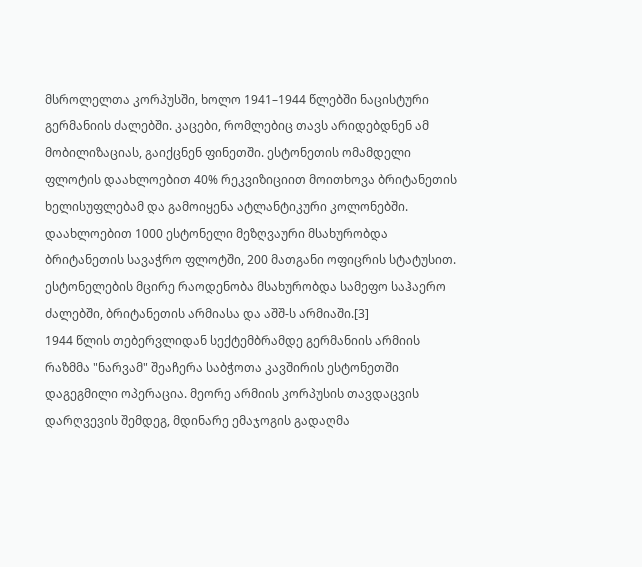მსროლელთა კორპუსში, ხოლო 1941–1944 წლებში ნაცისტური გერმანიის ძალებში. კაცები, რომლებიც თავს არიდებდნენ ამ მობილიზაციას, გაიქცნენ ფინეთში. ესტონეთის ომამდელი ფლოტის დაახლოებით 40% რეკვიზიციით მოითხოვა ბრიტანეთის ხელისუფლებამ და გამოიყენა ატლანტიკური კოლონებში. დაახლოებით 1000 ესტონელი მეზღვაური მსახურობდა ბრიტანეთის სავაჭრო ფლოტში, 200 მათგანი ოფიცრის სტატუსით. ესტონელების მცირე რაოდენობა მსახურობდა სამეფო საჰაერო ძალებში, ბრიტანეთის არმიასა და აშშ-ს არმიაში.[3]
1944 წლის თებერვლიდან სექტემბრამდე გერმანიის არმიის რაზმმა "ნარვამ" შეაჩერა საბჭოთა კავშირის ესტონეთში დაგეგმილი ოპერაცია. მეორე არმიის კორპუსის თავდაცვის დარღვევის შემდეგ, მდინარე ემაჯოგის გადაღმა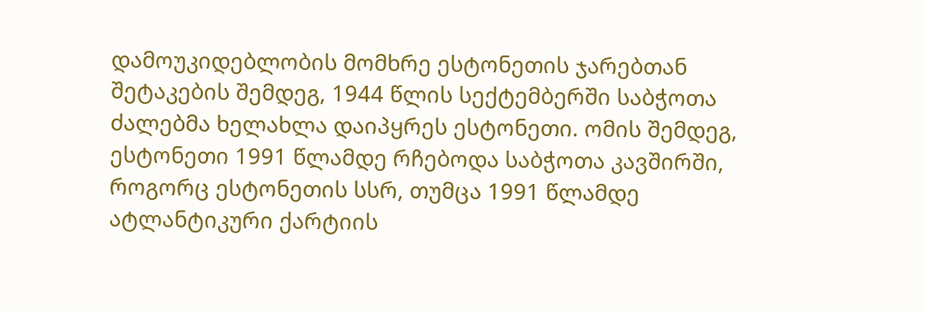დამოუკიდებლობის მომხრე ესტონეთის ჯარებთან შეტაკების შემდეგ, 1944 წლის სექტემბერში საბჭოთა ძალებმა ხელახლა დაიპყრეს ესტონეთი. ომის შემდეგ, ესტონეთი 1991 წლამდე რჩებოდა საბჭოთა კავშირში, როგორც ესტონეთის სსრ, თუმცა 1991 წლამდე ატლანტიკური ქარტიის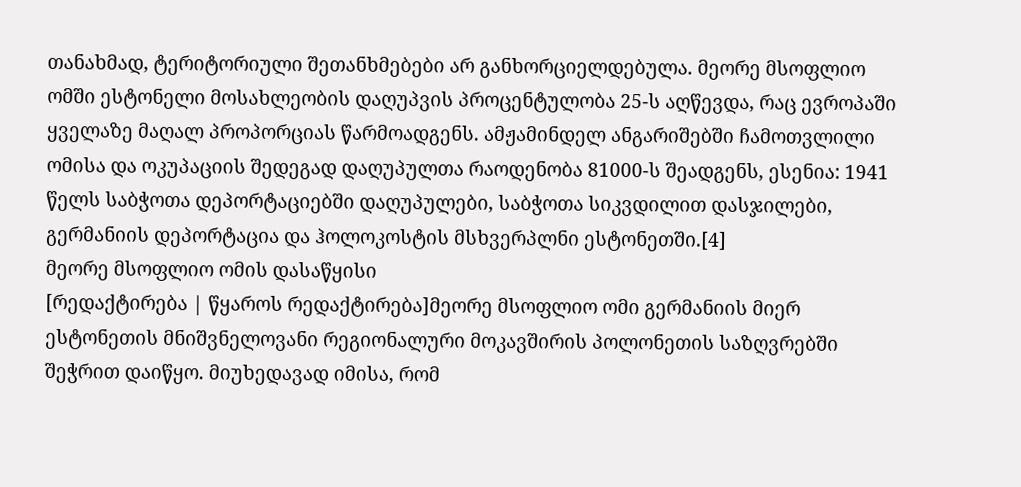თანახმად, ტერიტორიული შეთანხმებები არ განხორციელდებულა. მეორე მსოფლიო ომში ესტონელი მოსახლეობის დაღუპვის პროცენტულობა 25-ს აღწევდა, რაც ევროპაში ყველაზე მაღალ პროპორციას წარმოადგენს. ამჟამინდელ ანგარიშებში ჩამოთვლილი ომისა და ოკუპაციის შედეგად დაღუპულთა რაოდენობა 81000-ს შეადგენს, ესენია: 1941 წელს საბჭოთა დეპორტაციებში დაღუპულები, საბჭოთა სიკვდილით დასჯილები, გერმანიის დეპორტაცია და ჰოლოკოსტის მსხვერპლნი ესტონეთში.[4]
მეორე მსოფლიო ომის დასაწყისი
[რედაქტირება | წყაროს რედაქტირება]მეორე მსოფლიო ომი გერმანიის მიერ ესტონეთის მნიშვნელოვანი რეგიონალური მოკავშირის პოლონეთის საზღვრებში შეჭრით დაიწყო. მიუხედავად იმისა, რომ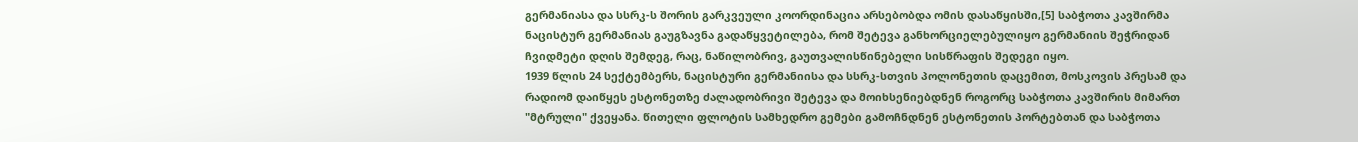გერმანიასა და სსრკ-ს შორის გარკვეული კოორდინაცია არსებობდა ომის დასაწყისში,[5] საბჭოთა კავშირმა ნაცისტურ გერმანიას გაუგზავნა გადაწყვეტილება, რომ შეტევა განხორციელებულიყო გერმანიის შეჭრიდან ჩვიდმეტი დღის შემდეგ, რაც, ნაწილობრივ, გაუთვალისწინებელი სისწრაფის შედეგი იყო.
1939 წლის 24 სექტემბერს, ნაცისტური გერმანიისა და სსრკ-სთვის პოლონეთის დაცემით, მოსკოვის პრესამ და რადიომ დაიწყეს ესტონეთზე ძალადობრივი შეტევა და მოიხსენიებდნენ როგორც საბჭოთა კავშირის მიმართ "მტრული" ქვეყანა. წითელი ფლოტის სამხედრო გემები გამოჩნდნენ ესტონეთის პორტებთან და საბჭოთა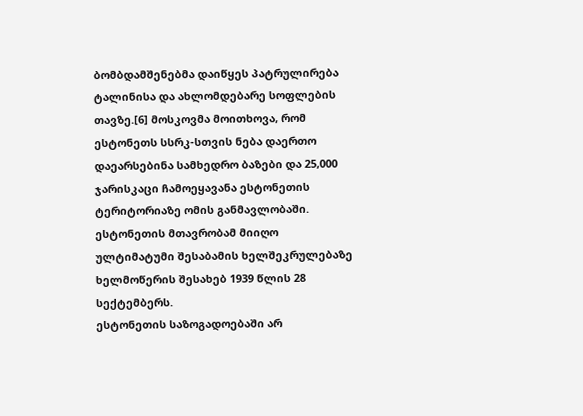ბომბდამშენებმა დაიწყეს პატრულირება ტალინისა და ახლომდებარე სოფლების თავზე.[6] მოსკოვმა მოითხოვა, რომ ესტონეთს სსრკ-სთვის ნება დაერთო დაეარსებინა სამხედრო ბაზები და 25,000 ჯარისკაცი ჩამოეყავანა ესტონეთის ტერიტორიაზე ომის განმავლობაში. ესტონეთის მთავრობამ მიიღო ულტიმატუმი შესაბამის ხელშეკრულებაზე ხელმოწერის შესახებ 1939 წლის 28 სექტემბერს.
ესტონეთის საზოგადოებაში არ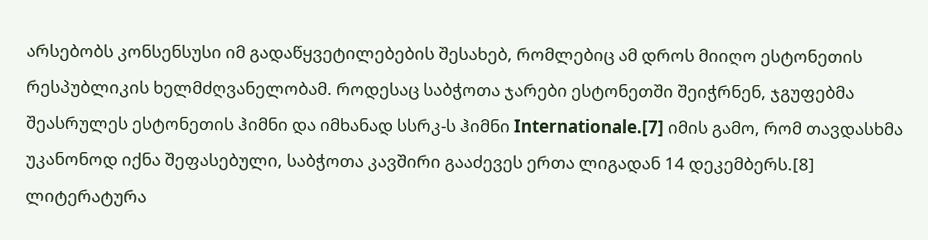არსებობს კონსენსუსი იმ გადაწყვეტილებების შესახებ, რომლებიც ამ დროს მიიღო ესტონეთის რესპუბლიკის ხელმძღვანელობამ. როდესაც საბჭოთა ჯარები ესტონეთში შეიჭრნენ, ჯგუფებმა შეასრულეს ესტონეთის ჰიმნი და იმხანად სსრკ-ს ჰიმნი Internationale.[7] იმის გამო, რომ თავდასხმა უკანონოდ იქნა შეფასებული, საბჭოთა კავშირი გააძევეს ერთა ლიგადან 14 დეკემბერს.[8]
ლიტერატურა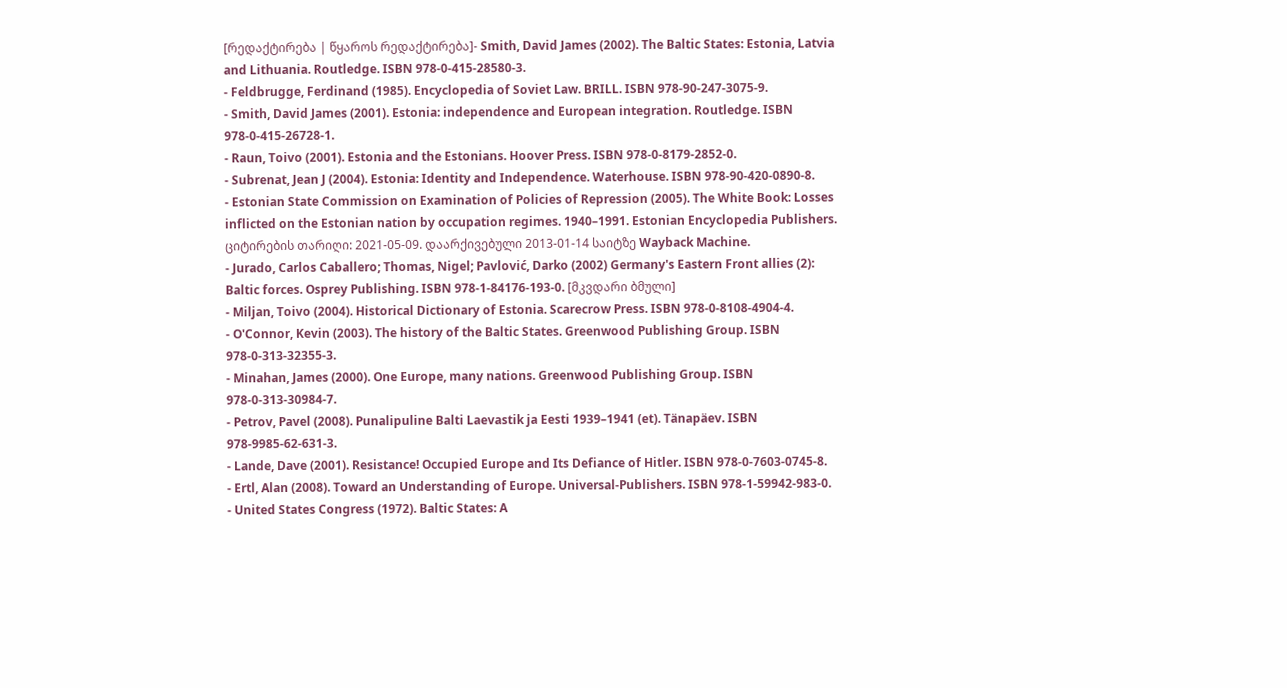[რედაქტირება | წყაროს რედაქტირება]- Smith, David James (2002). The Baltic States: Estonia, Latvia and Lithuania. Routledge. ISBN 978-0-415-28580-3.
- Feldbrugge, Ferdinand (1985). Encyclopedia of Soviet Law. BRILL. ISBN 978-90-247-3075-9.
- Smith, David James (2001). Estonia: independence and European integration. Routledge. ISBN 978-0-415-26728-1.
- Raun, Toivo (2001). Estonia and the Estonians. Hoover Press. ISBN 978-0-8179-2852-0.
- Subrenat, Jean J (2004). Estonia: Identity and Independence. Waterhouse. ISBN 978-90-420-0890-8.
- Estonian State Commission on Examination of Policies of Repression (2005). The White Book: Losses inflicted on the Estonian nation by occupation regimes. 1940–1991. Estonian Encyclopedia Publishers. ციტირების თარიღი: 2021-05-09. დაარქივებული 2013-01-14 საიტზე Wayback Machine.
- Jurado, Carlos Caballero; Thomas, Nigel; Pavlović, Darko (2002) Germany's Eastern Front allies (2): Baltic forces. Osprey Publishing. ISBN 978-1-84176-193-0. [მკვდარი ბმული]
- Miljan, Toivo (2004). Historical Dictionary of Estonia. Scarecrow Press. ISBN 978-0-8108-4904-4.
- O'Connor, Kevin (2003). The history of the Baltic States. Greenwood Publishing Group. ISBN 978-0-313-32355-3.
- Minahan, James (2000). One Europe, many nations. Greenwood Publishing Group. ISBN 978-0-313-30984-7.
- Petrov, Pavel (2008). Punalipuline Balti Laevastik ja Eesti 1939–1941 (et). Tänapäev. ISBN 978-9985-62-631-3.
- Lande, Dave (2001). Resistance! Occupied Europe and Its Defiance of Hitler. ISBN 978-0-7603-0745-8.
- Ertl, Alan (2008). Toward an Understanding of Europe. Universal-Publishers. ISBN 978-1-59942-983-0.
- United States Congress (1972). Baltic States: A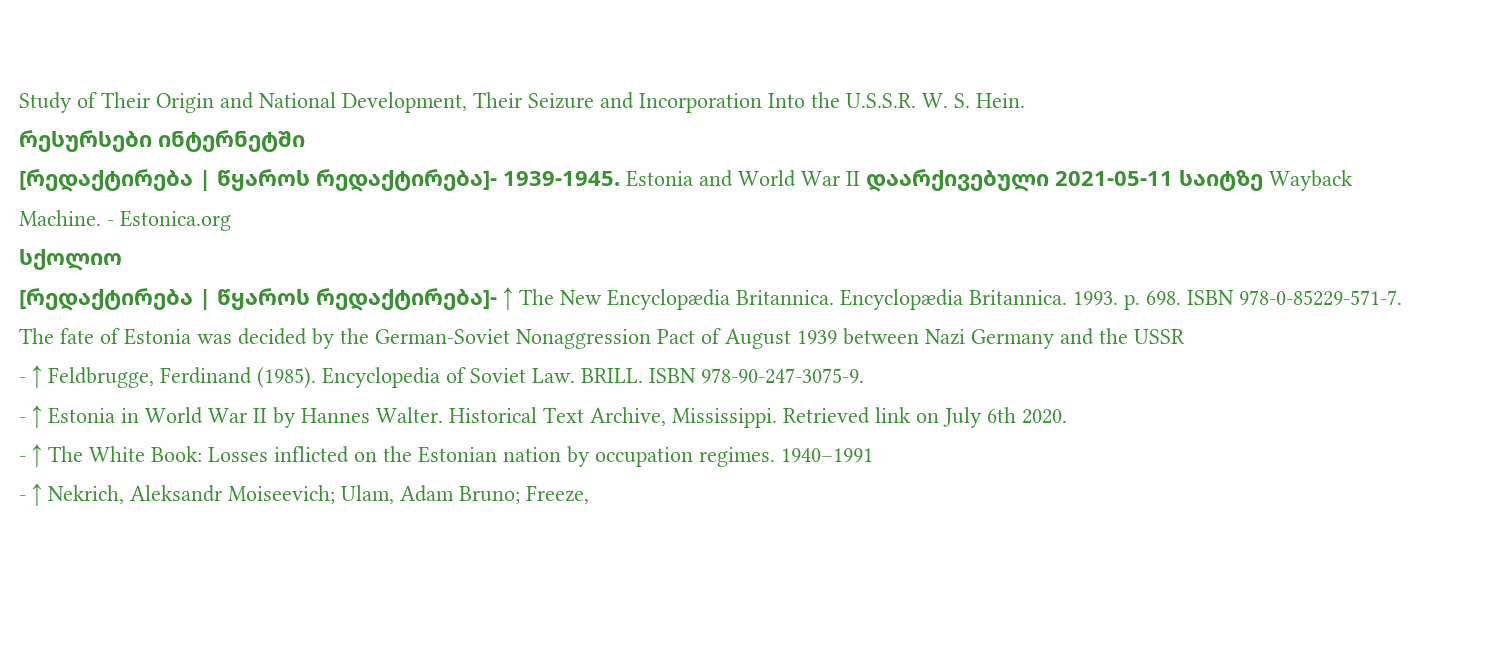Study of Their Origin and National Development, Their Seizure and Incorporation Into the U.S.S.R. W. S. Hein.
რესურსები ინტერნეტში
[რედაქტირება | წყაროს რედაქტირება]- 1939-1945. Estonia and World War II დაარქივებული 2021-05-11 საიტზე Wayback Machine. - Estonica.org
სქოლიო
[რედაქტირება | წყაროს რედაქტირება]- ↑ The New Encyclopædia Britannica. Encyclopædia Britannica. 1993. p. 698. ISBN 978-0-85229-571-7.
The fate of Estonia was decided by the German-Soviet Nonaggression Pact of August 1939 between Nazi Germany and the USSR
- ↑ Feldbrugge, Ferdinand (1985). Encyclopedia of Soviet Law. BRILL. ISBN 978-90-247-3075-9.
- ↑ Estonia in World War II by Hannes Walter. Historical Text Archive, Mississippi. Retrieved link on July 6th 2020.
- ↑ The White Book: Losses inflicted on the Estonian nation by occupation regimes. 1940–1991
- ↑ Nekrich, Aleksandr Moiseevich; Ulam, Adam Bruno; Freeze,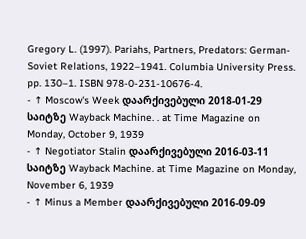Gregory L. (1997). Pariahs, Partners, Predators: German-Soviet Relations, 1922–1941. Columbia University Press. pp. 130–1. ISBN 978-0-231-10676-4.
- ↑ Moscow's Week დაარქივებული 2018-01-29 საიტზე Wayback Machine. . at Time Magazine on Monday, October 9, 1939
- ↑ Negotiator Stalin დაარქივებული 2016-03-11 საიტზე Wayback Machine. at Time Magazine on Monday, November 6, 1939
- ↑ Minus a Member დაარქივებული 2016-09-09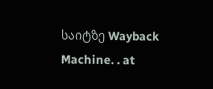საიტზე Wayback Machine. . at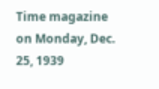Time magazine on Monday, Dec. 25, 1939